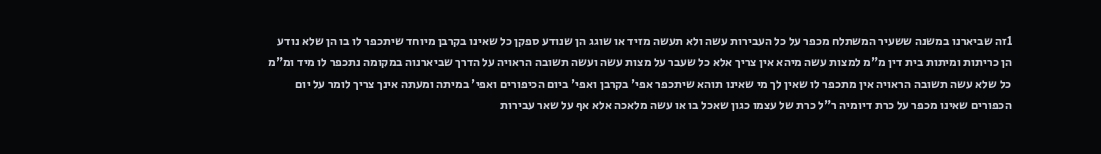1זה שביארנו במשנה ששעיר המשתלח מכפר על כל העבירות עשה ולא תעשה מזיד או שוגג הן שנודע ספקן כל שאינו בקרבן מיוחד שיתכפר לו בו הן שלא נודע הן כריתות ומיתות בית דין מ"מ למצות עשה מיהא אין צריך אלא כל שעבר על מצות עשה ועשה תשובה הראויה על הדרך שביארנוה במקומה נתכפר לו מיד ומ"מ כל שלא עשה תשובה הראויה אין מתכפר לו שאין לך מי שאינו תוהא שיתכפר אפי' בקרבן ואפי' ביום הכיפורים ואפי' במיתה ומעתה אינך צריך לומר על יום הכפורים שאינו מכפר על כרת דיומיה ר"ל כרת של עצמו כגון שאכל בו או עשה מלאכה אלא אף על שאר עבירות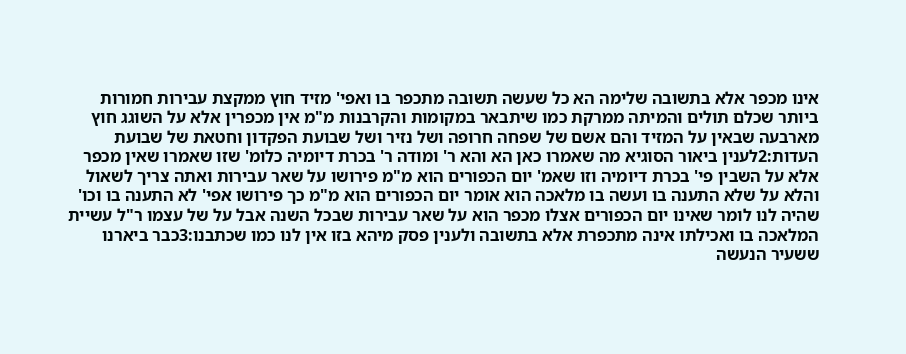אינו מכפר אלא בתשובה שלימה הא כל שעשה תשובה מתכפר בו ואפי' מזיד חוץ ממקצת עבירות חמורות ביותר שכלם תולים והמיתה ממרקת כמו שיתבאר במקומות והקרבנות מ"מ אין מכפרין אלא על השוגג חוץ מארבעה שבאין על המזיד והם אשם של שפחה חרופה ושל נזיר ושל שבועת הפקדון וחטאת של שבועת העדות:2לענין ביאור הסוגיא מה שאמרו כאן הא והא ר' ומודה ר' בכרת דיומיה כלומ' שזו שאמרו שאין מכפר אלא על השבין פי' בכרת דיומיה וזו שאמ' יום הכפורים הוא מ"מ פירושו על שאר עבירות ואתה צריך לשאול והלא על שלא התענה בו ועשה בו מלאכה הוא אומר יום הכפורים הוא מ"מ כך פירושו אפי' לא התענה בו וכו' שהיה לנו לומר שאינו יום הכפורים אצלו מכפר הוא על שאר עבירות שבכל השנה אבל על של עצמו ר"ל עשיית המלאכה בו ואכילתו אינה מתכפרת אלא בתשובה ולענין פסק מיהא בזו אין לנו כמו שכתבנו:3כבר ביארנו ששעיר הנעשה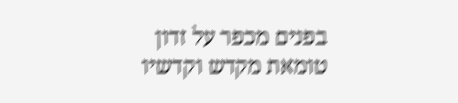בפנים מכפר על זדון טומאת מקדש וקדשיו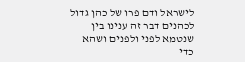לישראל ודם פרו של כהן גדול לכהנים דבר זה ענינו בין שנטמא לפני ולפנים ושהא כדי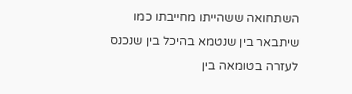השתחואה ששהייתו מחייבתו כמו שיתבאר בין שנטמא בהיכל בין שנכנס לעזרה בטומאה בין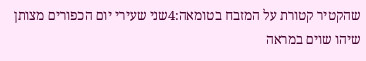שהקטיר קטורת על המזבח בטומאה:4שני שעירי יום הכפורים מצותן שיהו שוים במראה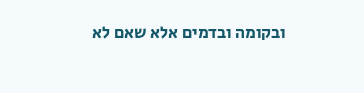ובקומה ובדמים אלא שאם לא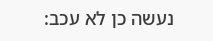נעשה כן לא עכב: